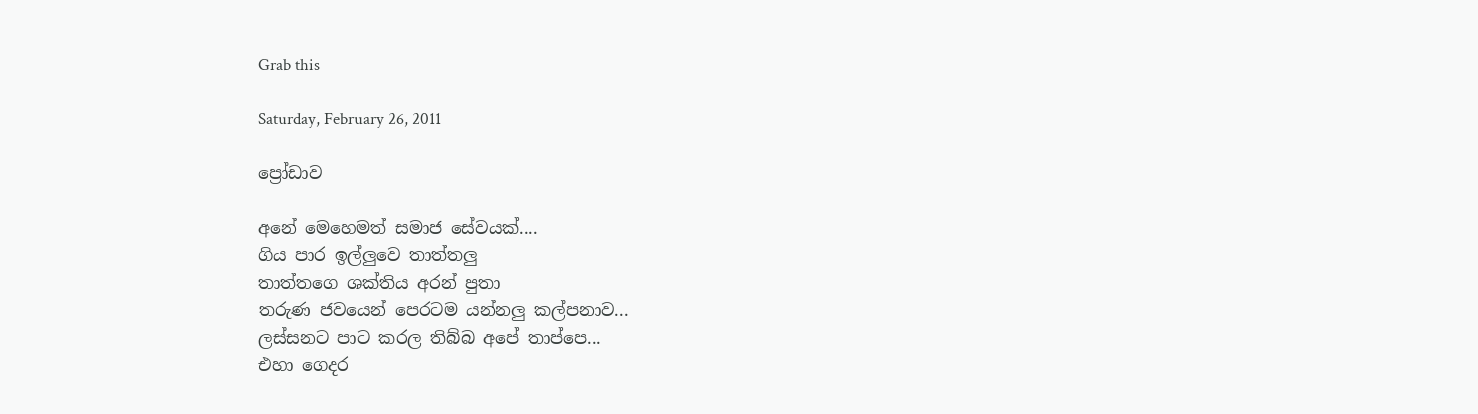Grab this

Saturday, February 26, 2011

ප්‍රෝඩාව

අනේ මෙහෙමත් සමාජ සේවයක්....
ගිය පාර ඉල්ලුවෙ තාත්තලු
තාත්තගෙ ශක්තිය අරන් පුතා
තරුණ ජවයෙන් පෙරටම යන්නලු කල්පනාව...
ලස්සනට පාට කරල තිබ්බ අපේ තාප්පෙ...
එහා ගෙදර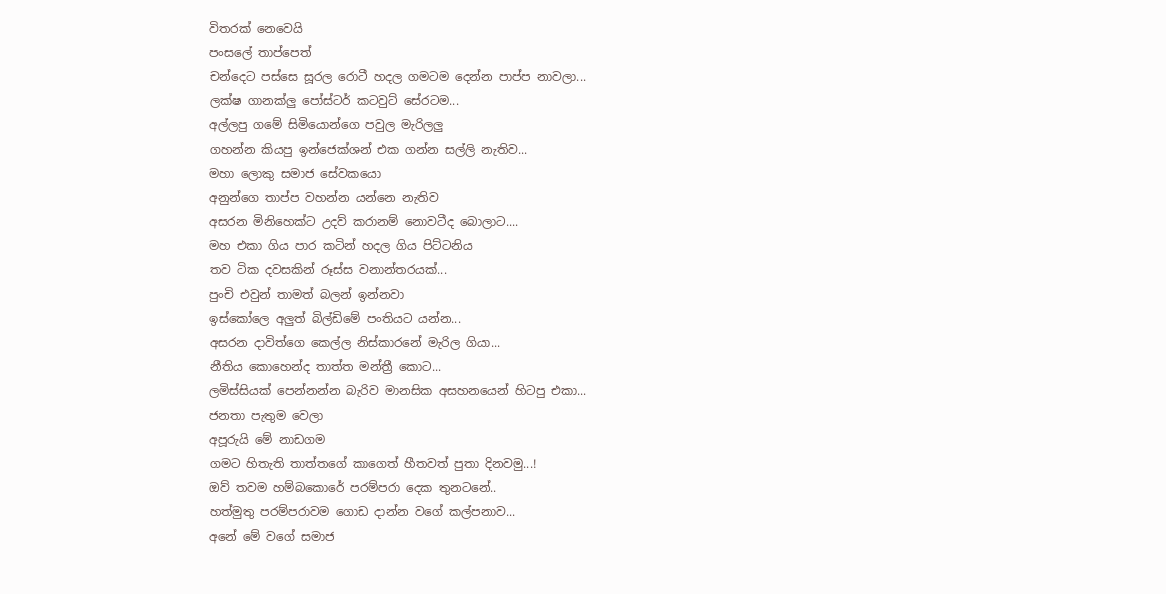විතරක් නෙවෙයි
පංසලේ තාප්පෙත්
චන්දෙට පස්සෙ සූරල රොටී හදල ගමටම දෙන්න පාප්ප නාවලා...
ලක්ෂ ගානක්ලු පෝස්ටර් කටවුට් සේරටම...
අල්ලපු ගමේ සිමියොන්ගෙ පවුල මැරිලලු
ගහන්න කියපු ඉන්ජෙක්ශන් එක ගන්න සල්ලි නැතිව...
මහා ලොකු සමාජ සේවකයො
අනුන්ගෙ තාප්ප වහන්න යන්නෙ නැතිව
අසරන මිනිහෙක්ට උදව් කරානම් නොවටීද බොලාට....
මහ එකා ගිය පාර කටින් හදල ගිය පිට්ටනිය
තව ටික දවසකින් රූස්ස වනාන්තරයක්...
පුංචි එවුන් තාමත් බලන් ඉන්නවා
ඉස්කෝලෙ අලුත් බිල්ඩිමේ පංතියට යන්න...
අසරන දාවිත්ගෙ කෙල්ල නිස්කාරනේ මැරිල ගියා...
නීතිය කොහෙන්ද තාත්ත මන්ත්‍රී කොට...
ලමිස්සියක් පෙන්නන්න බැරිව මානසික අසහනයෙන් හිටපු එකා...
ජනතා පැතුම වෙලා
අපූරුයි මේ නාඩගම
ගමට හිතැති තාත්තගේ කාගෙත් හීතවත් පුතා දිනවමු...!
ඔව් තවම හම්බකොරේ පරම්පරා දෙක තුනටනේ..
හත්මුතු පරම්පරාවම ගොඩ දාන්න වගේ කල්පනාව...
අනේ මේ වගේ සමාජ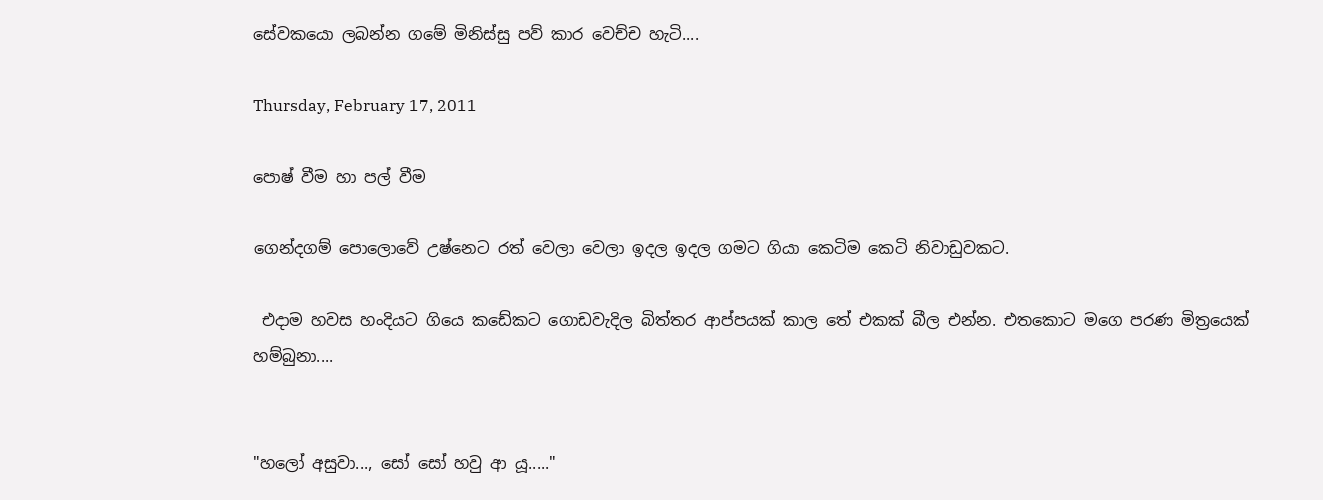සේවකයො ලබන්න ගමේ මිනිස්සු පව් කාර වෙච්ච හැටි....

Thursday, February 17, 2011

පොෂ් වීම හා පල් වීම

ගෙන්දගම් පොලොවේ උෂ්නෙට රත් වෙලා වෙලා ඉදල ඉදල ගමට ගියා කෙටිම කෙටි නිවාඩුවකට.

 එදාම හවස හංදියට ගියෙ කඩේකට ගොඩවැදිල බිත්තර ආප්පයක් කාල තේ එකක් බීල එන්න. එතකොට මගෙ පරණ මිත්‍රයෙක් හම්බුනා....


"හලෝ අසුවා..., සෝ සෝ හවු ආ යූ....."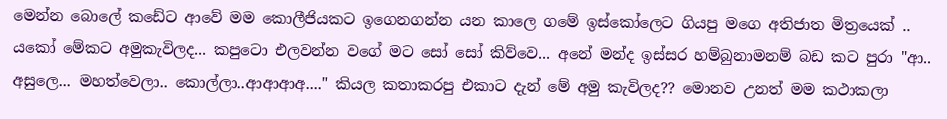මෙන්න බොලේ කඩේට ආවේ මම කොලීජියකට ඉගෙනගන්න යන කාලෙ ගමේ ඉස්කෝලෙට ගියපු මගෙ අතිජාත මිත්‍රයෙක් .. යකෝ මේකට අමුකැවිලද... කපුටො එලවන්න වගේ මට සෝ සෝ කිව්වෙ... අනේ මන්ද ඉස්සර හම්බුනාමනම් බඩ කට පුරා "ආ.. අසුලෙ... මහත්වෙලා.. කොල්ලා..ආආආඅ...." කියල කතාකරපු එකාට දැන් මේ අමු කැවිලද?? මොනව උනත් මම කථාකලා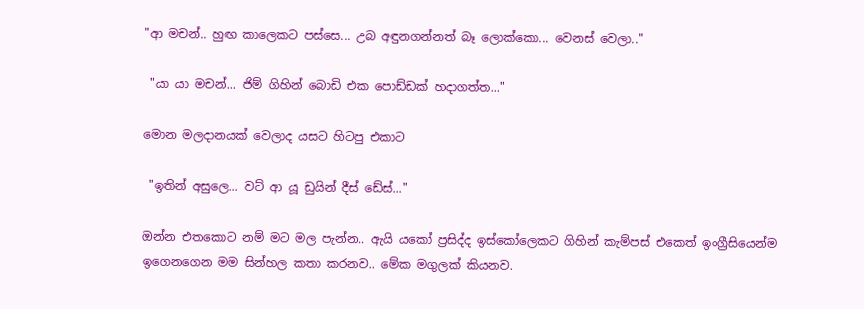"ආ මචන්.. හුඟ කාලෙකට පස්සෙ... උබ අඳුනගන්නත් බෑ ලොක්කො... වෙනස් වෙලා.."

 "යා යා මචන්... ජිම් ගිහින් බොඩි එක පොඩ්ඩක් හදාගත්ත..."

මොන මලදානයක් වෙලාද යසට හිටපු එකාට

 "ඉතින් අසුලෙ... වට් ආ යූ ඩුයින් දීස් ඩේස්..."

ඔන්න එතකොට නම් මට මල පැන්න.. ඇයි යකෝ ප්‍රසිද්ද ඉස්කෝලෙකට ගිහින් කැම්පස් එකෙත් ඉංග්‍රීසියෙන්ම ඉගෙනගෙන මම සින්හල කතා කරනව.. මේක මගුලක් කියනව.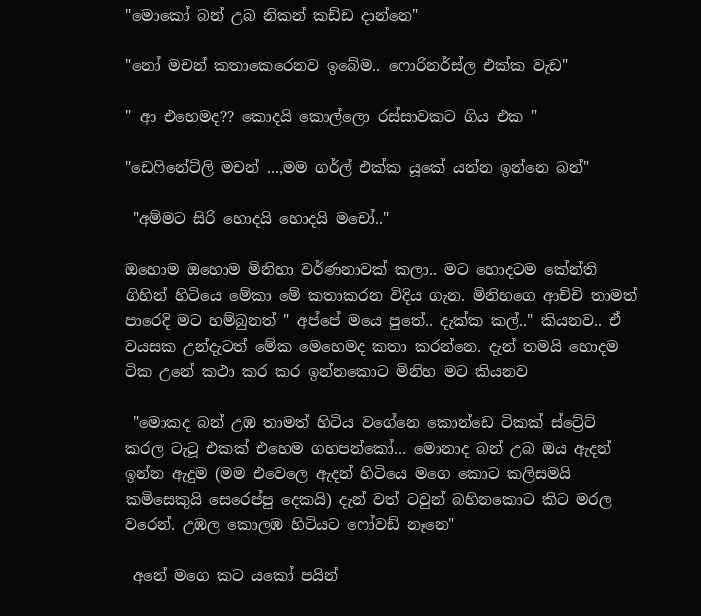"මොකෝ බන් උබ නිකන් කඩ්ඩ දාන්නෙ"

"නෝ මචන් කතාකෙරෙනව ඉබේම.. ෆොරිනර්ස්ල එක්ක වැඩ"

" ආ එහෙමද?? කොදයි කොල්ලො රස්සාවකට ගිය එක "

"ඩෙෆිනේට්ලි මචන් ...,මම ගර්ල් එක්ක යූකේ යන්න ඉන්නෙ බන්"

 "අම්මට සිරි හොදයි හොදයි මචෝ.."

ඔහොම ඔහොම මිනිහා වර්ණනාවක් කලා.. මට හොදටම කේන්ති ගිහින් හිටියෙ මේකා මේ කතාකරන විදිය ගැන. මිනිහගෙ ආච්චි තාමත් පාරෙදි මට හම්බුනත් " අප්පේ මයෙ පුතේ.. දැක්ක කල්.." කියනව.. ඒ වයසක උන්දැටත් මේක මෙහෙමද කතා කරන්නෙ. දැන් තමයි හොදම ටික උනේ කථා කර කර ඉන්නකොට මිනිහ මට කියනව

 "මොකද බන් උඹ තාමත් හිටිය වගේනෙ කොන්ඩෙ ටිකක් ස්ට්‍රේට් කරල ටැටූ එකක් එහෙම ගහපන්කෝ... මොනාද බන් උබ ඔය ඇදන් ඉන්න ඇදුම (මම එවෙලෙ ඇදන් හිටියෙ මගෙ කොට කලිසමයි කමිසෙකුයි සෙරෙප්පු දෙකයි) දැන් වත් ටවුන් බහිනකොට කිට මරල වරෙන්. උඹල කොලඹ හිටියට ෆෝවඩ් නෑනෙ"

 අනේ මගෙ කට යකෝ පයින්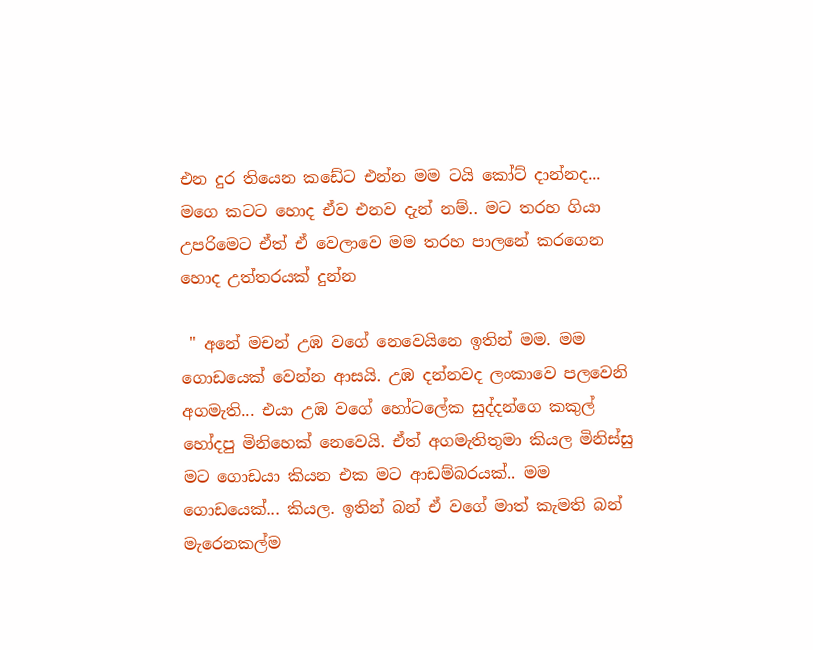එන දුර තියෙන කඩේට එන්න මම ටයි කෝට් දාන්නද... මගෙ කටට හොද ඒව එනව දැන් නම්.. මට තරහ ගියා උපරිමෙට ඒත් ඒ වෙලාවෙ මම තරහ පාලනේ කරගෙන හොද උත්තරයක් දුන්න

 " අනේ මචන් උඹ වගේ නෙවෙයිනෙ ඉතින් මම. මම ගොඩයෙක් වෙන්න ආසයි. උඹ දන්නවද ලංකාවෙ පලවෙනි අගමැති... එයා උඹ වගේ හෝටලේක සුද්දන්ගෙ කකුල් හෝදපු මිනිහෙක් නෙවෙයි. ඒත් අගමැතිතුමා කියල මිනිස්සු මට ගොඩයා කියන එක මට ආඩම්බරයක්.. මම ගොඩයෙක්... කියල. ඉතින් බන් ඒ වගේ මාත් කැමති බන් මැරෙනකල්ම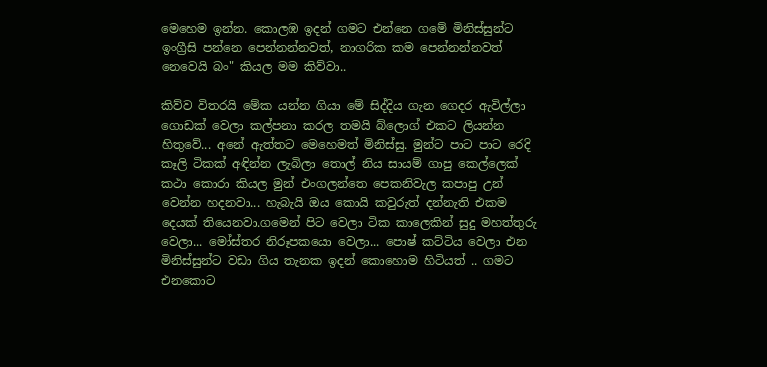මෙහෙම ඉන්න. කොලඹ ඉදන් ගමට එන්නෙ ගමේ මිනිස්සුන්ට ඉංග්‍රීසි පන්නෙ පෙන්නන්නවත්, නාගරික කම පෙන්නන්නවත් නෙවෙයි බං" කියල මම කිව්වා..

කිව්ව විතරයි මේක යන්න ගියා මේ සිද්දිය ගැන ගෙදර ඇවිල්ලා ගොඩක් වෙලා කල්පනා කරල තමයි බ්ලොග් එකට ලියන්න හිතුවේ... අනේ ඇත්තට මෙහෙමත් මිනිස්සු. මුන්ට පාට පාට රෙදි කෑලි ටිකක් අඳින්න ලැබිලා තොල් නිය සායම් ගාපු කෙල්ලෙක් කථා කොරා කියල මුන් එංගලන්තෙ පෙකනිවැල කපාපු උන් වෙන්න හදනවා... හැබැයි ඔය කොයි කවුරුත් දන්නැති එකම දෙයක් තියෙනවා.ගමෙන් පිට වෙලා ටික කාලෙකින් සුදු මහත්තුරු වෙලා... මෝස්තර නිරූපකයො වෙලා... පොෂ් කට්ටිය වෙලා එන මිනිස්සුන්ට වඩා ගිය තැනක ඉදන් කොහොම හිටියත් .. ගමට එනකොට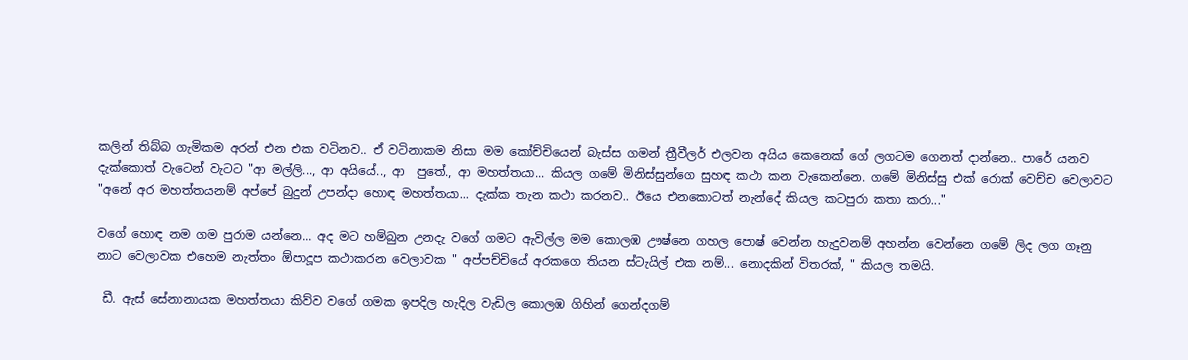කලින් තිබ්බ ගැමිකම අරන් එන එක වටිනව.. ඒ වටිනාකම නිසා මම කෝච්චියෙන් බැස්ස ගමන් ත්‍රීවීලර් එලවන අයිය කෙනෙක් ගේ ලගටම ගෙනත් දාන්නෙ.. පාරේ යනව දැක්කොත් වැටෙන් වැටට "ආ මල්ලි..., ආ අයියේ.., ආ  පුතේ., ආ මහත්තයා... කියල ගමේ මිනිස්සුන්ගෙ සුහඳ කථා කන වැකෙන්නෙ. ගමේ මිනිස්සු එක්‍ රොක් වෙච්ච වෙලාවට
"අනේ අර මහත්තයනම් අප්පේ බුදුන් උපන්දා හොඳ මහත්තයා... දැක්ක තැන කථා කරනව.. ඊයෙ එනකොටත් නැන්දේ කියල කටපුරා කතා කරා..."

වගේ හොඳ නම ගම පුරාම යන්නෙ... අද මට හම්බුන උනදැ වගේ ගමට ඇවිල්ල මම කොලඹ ඌෂ්නෙ ගහල පොෂ් වෙන්න හැදුවනම් අහන්න වෙන්නෙ ගමේ ලිද ලග ගෑනු නාට වෙලාවක එහෙම නැත්තං ඕපාදූප කථාකරන වෙලාවක " අප්පච්චියේ අරකගෙ තියන ස්ටැයිල් එක නම්... නොදකින් විතරක්, " කියල තමයි.

 ඩී. ඇස් සේනානායක මහත්තයා කිව්ව වගේ ගමක ඉපදිල හැදිල වැඩිල කොලඹ ගිහින් ගෙන්දගම්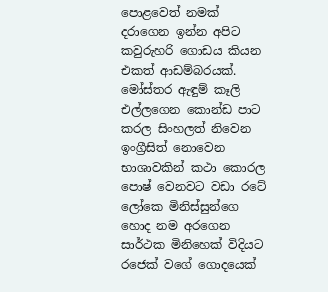පොළවෙත් නමක් දරාගෙන ඉන්න අපිට කවුරුහරි ගොඩය කියන එකත් ආඩම්බරයක්. මෝස්තර ඇඳුම් කෑලි එල්ලගෙන කොන්ඩ පාට කරල සිංහලත් නිවෙන ඉංග්‍රීසිත් නොවෙන භාශාවකින් කථා කොරල පොෂ් වෙනවට වඩා රටේ ලෝකෙ මිනිස්සුන්ගෙ හොද නම අරගෙන සාර්ථක මිනිහෙක් විදියට රජෙක් වගේ ගොදයෙක්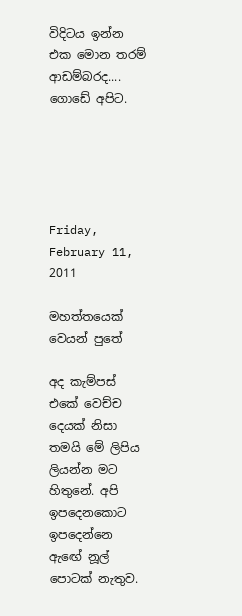විදිටය ඉන්න එක මොන තරම් ආඩම්බරද.... ගොඩේ අපිට.





Friday, February 11, 2011

මහත්තයෙක් වෙයන් පුතේ

අද කැම්පස් එකේ වෙච්ච දෙයක් නිසා තමයි මේ ලිපිය ලියන්න මට හිතුනේ. අපි ඉපදෙනකොට ඉපදෙන්නෙ ඇඟේ නූල් පොටක් නැතුව.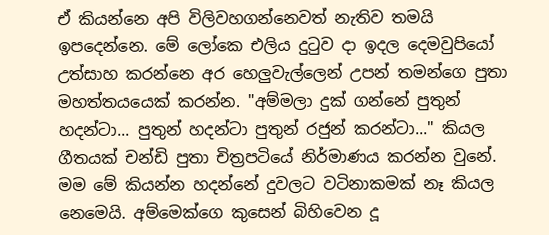ඒ කියන්නෙ අපි විලිවහගන්නෙවත් නැතිව තමයි ඉපදෙන්නෙ. මේ ලෝකෙ එලිය දුටුව දා ඉදල දෙමවුපියෝ උත්සාහ කරන්නෙ අර හෙලුවැල්ලෙන් උපන් තමන්ගෙ පුතා මහත්තයයෙක් කරන්න. "අම්මලා දුක් ගන්නේ පුතුන් හදන්ටා... පුතුන් හදන්ටා පුතුන් රජුන් කරන්ටා..." කියල ගීතයක් චන්ඩි පුතා චිත්‍රපටියේ නිර්මාණය කරන්න වුනේ. මම මේ කියන්න හදන්නේ දුවලට වටිනාකමක් නෑ කියල නෙමෙයි. අම්මෙක්ගෙ කුසෙන් බිහිවෙන දූ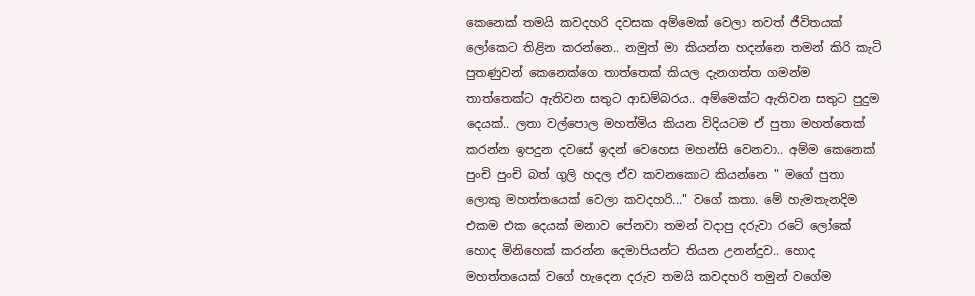කෙනෙක් තමයි කවදහරි දවසක අම්මෙක් වෙලා තවත් ජීවිතයක් ලෝකෙට තිළින කරන්නෙ.. නමුත් මා කියන්න හදන්නෙ තමන් කිරි කැටි පුතණුවන් කෙනෙක්ගෙ තාත්තෙක් කියල දැනගත්ත ගමන්ම තාත්තෙක්ට ඇතිවන සතුට ආඩම්බරය.. අම්මෙක්ට ඇතිවන සතුට පුදුම දෙයක්.. ලතා වල්පොල මහත්මිය කියන විදියටම ඒ පුතා මහත්තෙක් කරන්න ඉපදුන දවසේ ඉදන් වෙහෙස මහන්සි වෙනවා.. අම්ම කෙනෙක් පුංචි පුංචි බත් ගුලි හදල ඒව කවනකොට කියන්නෙ " මගේ පුතා ලොකු මහත්තයෙක් වෙලා කවදහරි..." වගේ කතා. මේ හැමතැනදිම එකම එක දෙයක් මනාව පේනවා තමන් වදාපු දරුවා රටේ ලෝකේ හොද මිනිහෙක් කරන්න දෙමාපියන්ට තියන උනන්දුව.. හොද මහත්තයෙක් වගේ හැදෙන දරුව තමයි කවදහරි තමුන් වගේම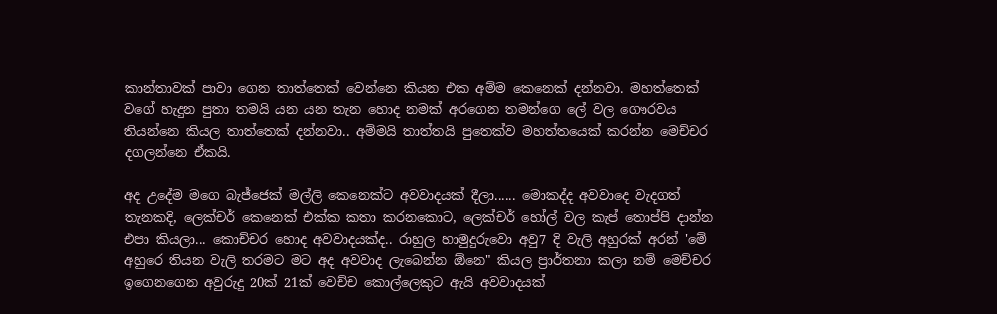කාන්තාවක් පාවා ගෙන තාත්තෙක් වෙන්නෙ කියන එක අම්ම කෙනෙක් දන්නවා. මහත්තෙක් වගේ හැදුන පුතා තමයි යන යන තැන හොද නමක් අරගෙන තමන්ගෙ ලේ වල ගෞරවය තියන්නෙ කියල තාත්තෙක් දන්නවා.. අම්මයි තාත්තයි පුතෙක්ව මහත්තයෙක් කරන්න මෙච්චර දගලන්නෙ ඒකයි.

අද උදේම මගෙ බැජ්ජෙක් මල්ලි කෙනෙක්ට අවවාදයක් දීලා...... මොකද්ද අවවාදෙ වැදගත් තැනකදි, ලෙක්චර් කෙනෙක් එක්ක කතා කරනකොට, ලෙක්චර් හෝල් වල කැප් තොප්පි දාන්න එපා කියලා... කොච්චර හොද අවවාදයක්ද.. රාහුල හාමුදුරුවො අවු7 දි වැලි අහුරක් අරන් 'මේ අහුරෙ තියන වැලි තරමට මට අද අවවාද ලැබෙන්න ඕනෙ" කියල ප්‍රාර්තනා කලා නම් මෙච්චර ඉගෙනගෙන අවුරුදු 20ක් 21ක් වෙච්ච කොල්ලෙකුට ඇයි අවවාදයක්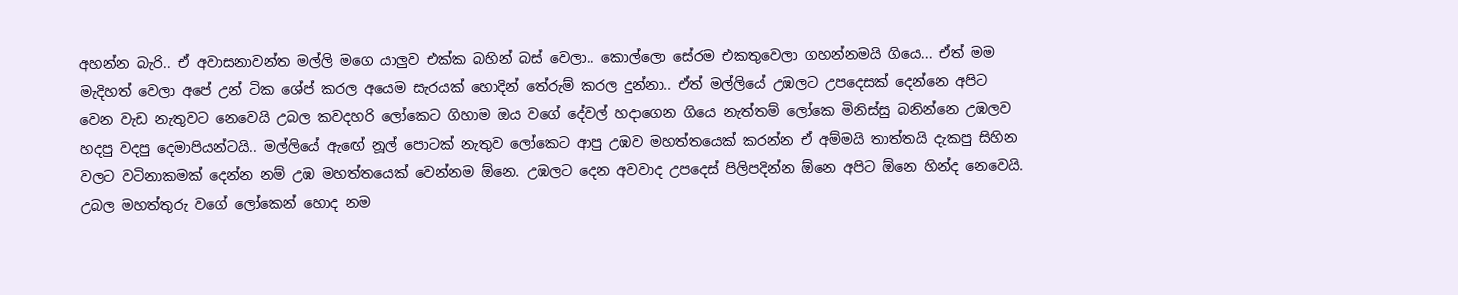අහන්න බැරි.. ඒ අවාසනාවන්ත මල්ලි මගෙ යාලුව එක්ක බහින් බස් වෙලා.. කොල්ලො සේරම එකතුවෙලා ගහන්නමයි ගියෙ... ඒත් මම මැදිහත් වෙලා අපේ උන් ටික ශේප් කරල අයෙම සැරයක් හොදින් තේරුම් කරල දුන්නා.. ඒත් මල්ලියේ උඹලට උපදෙසක් දෙන්නෙ අපිට වෙන වැඩ නැතුවට නෙවෙයි උබල කවදහරි ලෝකෙට ගිහාම ඔය වගේ දේවල් හදාගෙන ගියෙ නැත්තම් ලෝකෙ මිනිස්සු බනින්නෙ උඹලව හදපු වදපු දෙමාපියන්ටයි.. මල්ලියේ ඇඟේ නූල් පොටක් නැතුව ලෝකෙට ආපු උඹව මහත්තයෙක් කරන්න ඒ අම්මයි තාත්තයි දැකපු සිහින වලට වටිනාකමක් දෙන්න නම් උඹ මහත්තයෙක් වෙන්නම ඕනෙ. උඹලට දෙන අවවාද උපදෙස් පිලිපදින්න ඕනෙ අපිට ඕනෙ හින්ද නෙවෙයි. උබල මහත්තුරු වගේ ලෝකෙන් හොද නම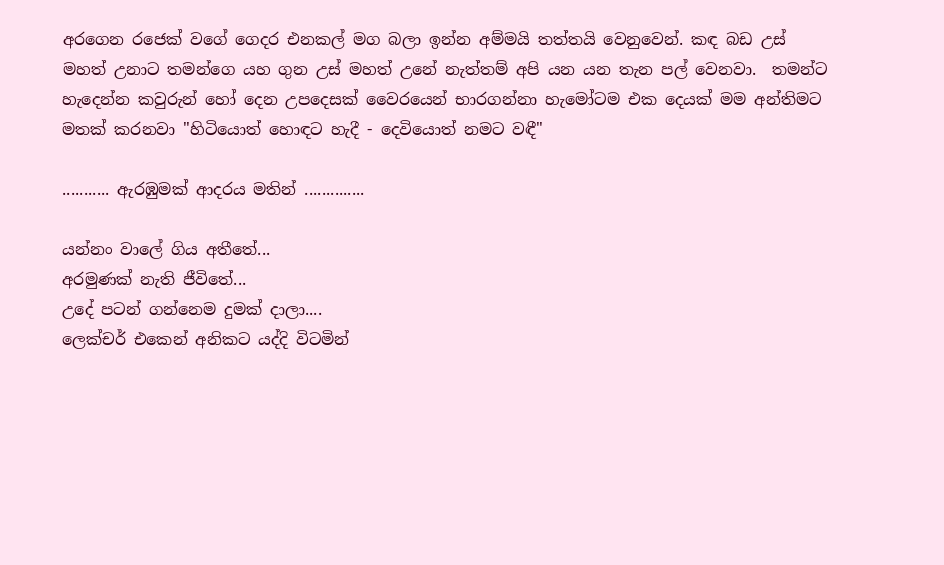අරගෙන රජෙක් වගේ ගෙදර එනකල් මග බලා ඉන්න අම්මයි තත්තයි වෙනුවෙන්. කඳ බඩ උස් මහත් උනාට තමන්ගෙ යහ ගුන උස් මහත් උනේ නැත්තම් අපි යන යන තැන පල් වෙනවා.  තමන්ට හැදෙන්න කවුරුන් හෝ දෙන උපදෙසක් වෛරයෙන් භාරගන්නා හැමෝටම එක දෙයක් මම අන්තිමට මතක් කරනවා "හිටියොත් හොඳට හැදී - දෙවියොත් නමට වඳී"

........... ඇරඹුමක් ආදරය මතින් ..............

යන්නං වාලේ ගිය අතීතේ...
අරමුණක් නැති ජීවිතේ...
උදේ පටන් ගන්නෙම දුමක් දාලා....
ලෙක්චර් එකෙන් අනිකට යද්දි විටමින්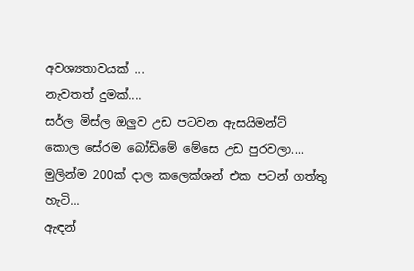අවශ්‍යතාවයක් ...
නැවතත් දුමක්....
සර්ල මිස්ල ඔලුව උඩ පටවන ඇසයිමන්ට්
කොල සේරම බෝඩිමේ මේසෙ උඩ පුරවලා....
මුලින්ම 200ක් දාල කලෙක්ශන් එක පටන් ගත්තු හැටි...
ඇඳන්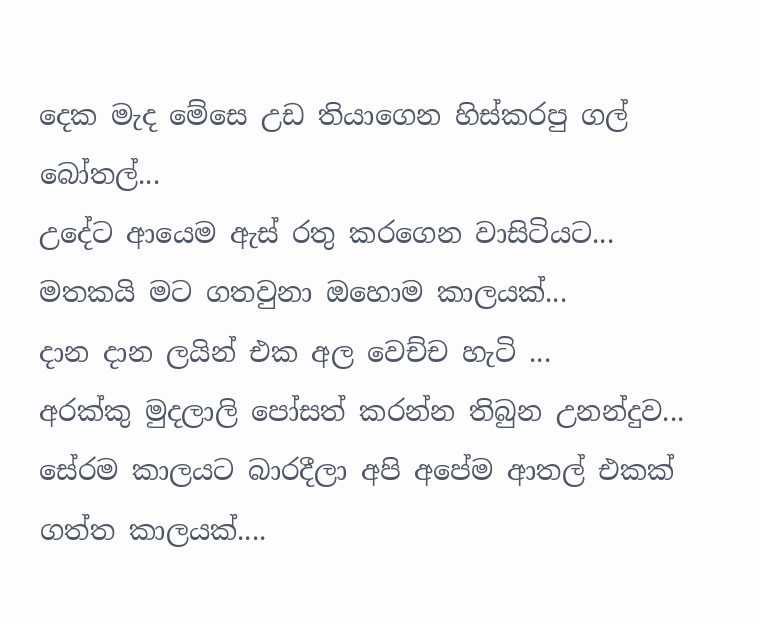දෙක මැද මේසෙ උඩ තියාගෙන හිස්කරපු ගල් බෝතල්...
උදේට ආයෙම ඇස් රතු කරගෙන වාසිටියට...
මතකයි මට ගතවුනා ඔහොම කාලයක්...
දාන දාන ලයින් එක අල වෙච්ච හැටි ...
අරක්කු මුදලාලි පෝසත් කරන්න තිබුන උනන්දුව...
සේරම කාලයට බාරදීලා අපි අපේම ආතල් එකක් ගත්ත කාලයක්....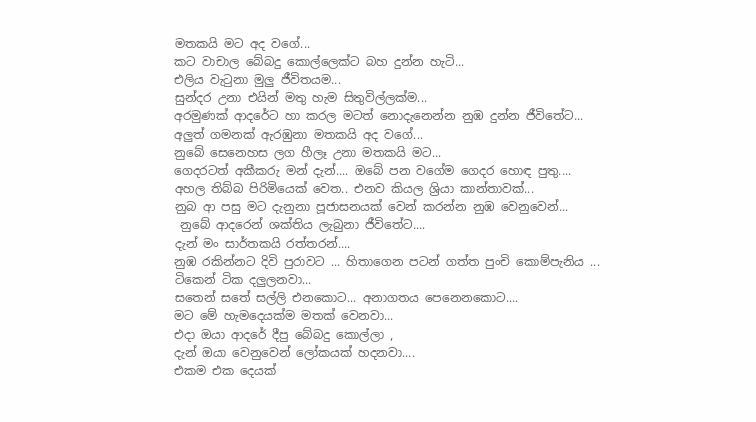මතකයි මට අද වගේ...
කට වාචාල බේබදු කොල්ලෙක්ට බහ දුන්න හැටි...
එලිය වැටුනා මුලු ජීවිතයම...
සුන්දර උනා එයින් මතු හැම සිතුවිල්ලක්ම...
අරමුණක් ආදරේට හා කරල මටත් නොදැනෙන්න නුඹ දුන්න ජීවිතේට...
අලුත් ගමනක් ඇරඹුනා මතකයි අද වගේ...
නුබේ සෙනෙහස ලග හීලෑ උනා මතකයි මට...
ගෙදරටත් අකීකරු මන් දැන්.... ඔබේ පන වගේම ගෙදර හොඳ පුතු....
අහල තිබ්බ පිරිමියෙක් වෙත.. එනව කියල ශ්‍රියා කාන්තාවක්...
නුබ ආ පසු මට දැනුනා පූජාසනයක් වෙන් කරන්න නුඹ වෙනුවෙන්...
 නුබේ ආදරෙන් ශක්තිය ලැබුනා ජීවිතේට....
දැන් මං සාර්තකයි රත්තරන්....
නුඹ රකින්නට දිවි පුරාවට ... හිතාගෙන පටන් ගත්ත පුංචි කොම්පැනිය ...
ටිකෙන් ටික දලුලනවා...
සතෙන් සතේ සල්ලි එනකොට... අනාගතය පෙනෙනකොට....
මට මේ හැමදෙයක්ම මතක් වෙනවා...
එදා ඔයා ආදරේ දීපු බේබදු කොල්ලා ,
දැන් ඔයා වෙනුවෙන් ලෝකයක් හදනවා....
එකම එක දෙයක්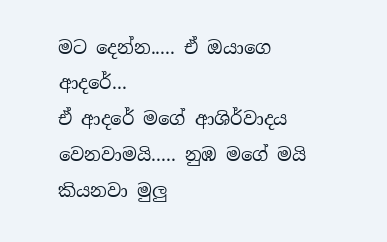මට දෙන්න..... ඒ ඔයාගෙ ආදරේ...
ඒ ආදරේ මගේ ආශිර්වාදය වෙනවාමයි..... නුඹ මගේ මයි කියනවා මුලු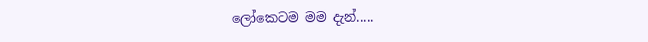ලෝකෙටම මම දැන්.....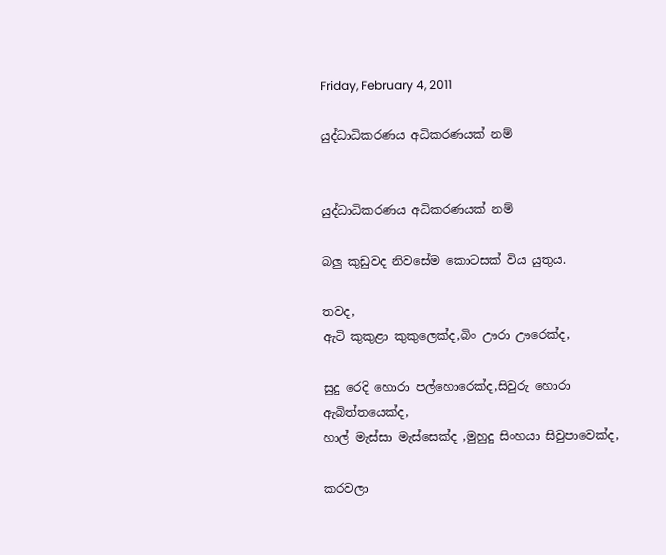Friday, February 4, 2011

යුද්ධාධිකරණය අධිකරණයක් නම්


යුද්ධාධිකරණය අධිකරණයක් නම්

බලු කුඩුවද නිවසේම කොටසක් විය යුතුය.

තවද,
ඇටි කුකුළා කුකුලෙක්ද,බිං ඌරා ඌරෙක්ද,

සුදු රෙදි හොරා පල්හොරෙක්ද,සිවුරු හොරා ඇබිත්තයෙක්ද,
හාල් මැස්සා මැස්සෙක්ද ,මුහුදු සිංහයා සිවුපාවෙක්ද,

කරවලා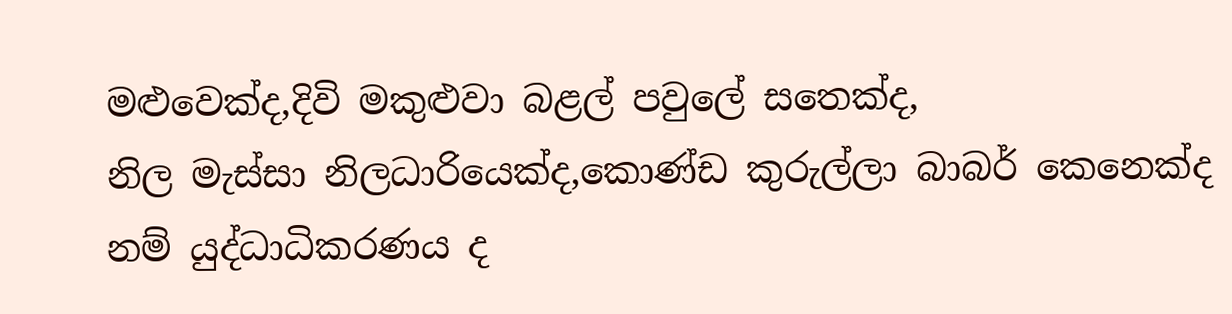මළුවෙක්ද,දිවි මකුළුවා බළල් පවුලේ සතෙක්ද,
නිල මැස්සා නිලධාරියෙක්ද,කොණ්ඩ කුරුල්ලා බාබර් කෙනෙක්ද
නම් යුද්ධාධිකරණය ද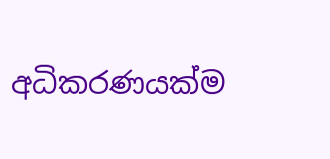අධිකරණයක්ම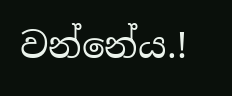වන්නේය.!